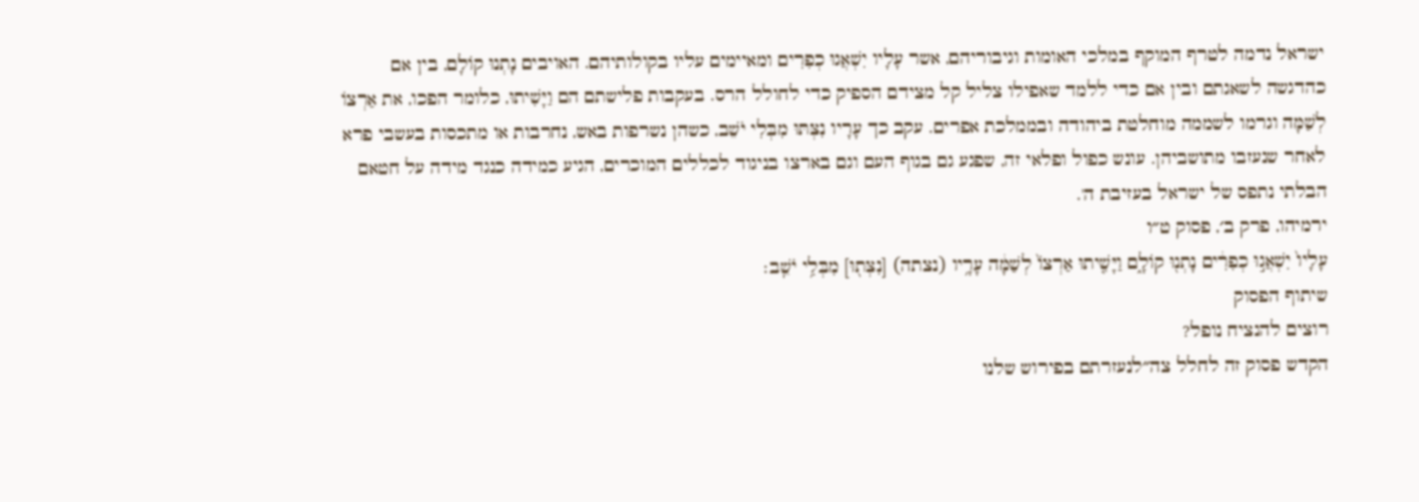ישראל נדמה לטרף המוקף במלכי האומות וגיבוריהם, אשר עָלָיו יִשְׁאֲגוּ כְפִרִים ומאיימים עליו בקולותיהם. האויבים נָתְנוּ קוֹלָם, בין אם כהדגשה לשאגתם ובין אם כדי ללמד שאפילו צליל קל מצידם הספיק כדי לחולל הרס. בעקבות פלישתם הם וַיָּשִׁיתוּ, כלומר הפכו, את אַרְצוֹ לְשַׁמָּה וגרמו לשממה מוחלטת ביהודה ובממלכת אפרים. עקב כך עָרָיו נִצְּתּוּ מִבְּלִי יֹשֵׁב, כשהן נשרפות באש, נחרבות או מתכסות בעשבי פרא לאחר שנעזבו מתושביהן. עונש כפול ופלאי זה, שפגע גם בגוף העם וגם בארצו בניגוד לכללים המוכרים, הגיע כמידה כנגד מידה על חטאם הבלתי נתפס של ישראל בעזיבת ה'.
ירמיהו, פרק ב׳, פסוק ט״ו
עָלָיו֙ יִשְׁאֲג֣וּ כְפִרִ֔ים נָתְנ֖וּ קוֹלָ֑ם וַיָּשִׁ֤יתוּ אַרְצוֹ֙ לְשַׁמָּ֔ה עָרָ֥יו (נצתה) [נִצְּת֖וּ] מִבְּלִ֥י יֹשֵֽׁב׃
שיתוף הפסוק
רוצים להנציח נופל?
הקדש פסוק זה לחלל צה״לנעזרתם בפירוש שלנו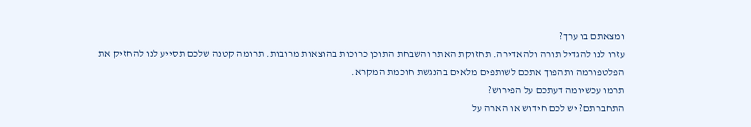ומצאתם בו ערך?
עזרו לנו להגדיל תורה ולהאדירה. תחזוקת האתר והשבחת התוכן כרוכות בהוצאות מרובות. תרומה קטנה שלכם תסייע לנו להחזיק את הפלטפורמה ותהפוך אתכם לשותפים מלאים בהנגשת חוכמת המקרא.
תרמו עכשיומה דעתכם על הפירוש?
התחברתם? יש לכם חידוש או הארה על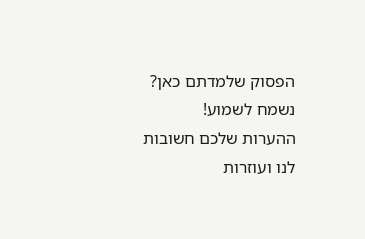הפסוק שלמדתם כאן? נשמח לשמוע!
ההערות שלכם חשובות לנו ועוזרות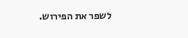לשפר את הפירוש.